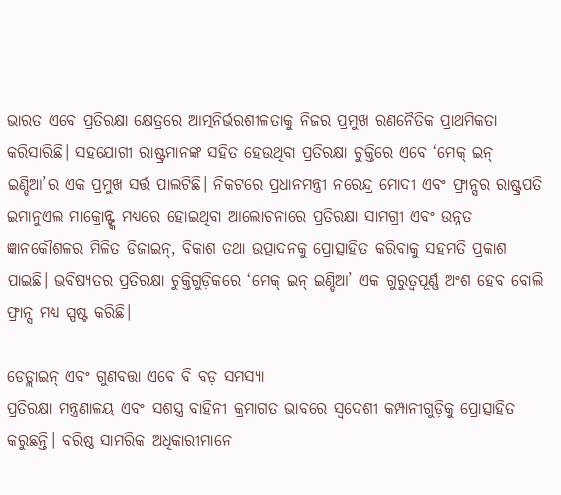ଭାରତ ଏବେ ପ୍ରତିରକ୍ଷା କ୍ଷେତ୍ରରେ ଆତ୍ମନିର୍ଭରଶୀଳତାକୁ ନିଜର ପ୍ରମୁଖ ରଣନୈତିକ ପ୍ରାଥମିକତା କରିସାରିଛି। ସହଯୋଗୀ ରାଷ୍ଟ୍ରମାନଙ୍କ ସହିତ ହେଉଥିବା ପ୍ରତିରକ୍ଷା ଚୁକ୍ତିରେ ଏବେ ‘ମେକ୍ ଇନ୍ ଇଣ୍ଡିଆ’ର ଏକ ପ୍ରମୁଖ ସର୍ତ୍ତ ପାଲଟିଛି। ନିକଟରେ ପ୍ରଧାନମନ୍ତ୍ରୀ ନରେନ୍ଦ୍ର ମୋଦୀ ଏବଂ ଫ୍ରାନ୍ସର ରାଷ୍ଟ୍ରପତି ଇମାନୁଏଲ ମାକ୍ରୋନ୍ଙ୍କ ମଧ୍ୟରେ ହୋଇଥିବା ଆଲୋଚନାରେ ପ୍ରତିରକ୍ଷା ସାମଗ୍ରୀ ଏବଂ ଉନ୍ନତ ଜ୍ଞାନକୌଶଳର ମିଳିତ ଡିଜାଇନ୍, ବିକାଶ ତଥା ଉତ୍ପାଦନକୁ ପ୍ରୋତ୍ସାହିତ କରିବାକୁ ସହମତି ପ୍ରକାଶ ପାଇଛି। ଭବିଷ୍ୟତର ପ୍ରତିରକ୍ଷା ଚୁକ୍ତିଗୁଡ଼ିକରେ ‘ମେକ୍ ଇନ୍ ଇଣ୍ଡିଆ’ ଏକ ଗୁରୁତ୍ୱପୂର୍ଣ୍ଣ ଅଂଶ ହେବ ବୋଲି ଫ୍ରାନ୍ସ ମଧ୍ୟ ସ୍ପଷ୍ଟ କରିଛି।

ଡେଡ୍ଲାଇନ୍ ଏବଂ ଗୁଣବତ୍ତା ଏବେ ବି ବଡ଼ ସମସ୍ୟା
ପ୍ରତିରକ୍ଷା ମନ୍ତ୍ରଣାଳୟ ଏବଂ ସଶସ୍ତ୍ର ବାହିନୀ କ୍ରମାଗତ ଭାବରେ ସ୍ୱଦେଶୀ କମ୍ପାନୀଗୁଡ଼ିକୁ ପ୍ରୋତ୍ସାହିତ କରୁଛନ୍ତି। ବରିଷ୍ଠ ସାମରିକ ଅଧିକାରୀମାନେ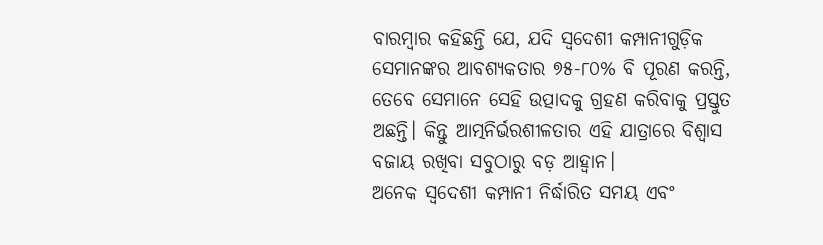ବାରମ୍ବାର କହିଛନ୍ତି ଯେ, ଯଦି ସ୍ୱଦେଶୀ କମ୍ପାନୀଗୁଡ଼ିକ ସେମାନଙ୍କର ଆବଶ୍ୟକତାର ୭୫-୮୦% ବି ପୂରଣ କରନ୍ତି, ତେବେ ସେମାନେ ସେହି ଉତ୍ପାଦକୁ ଗ୍ରହଣ କରିବାକୁ ପ୍ରସ୍ତୁତ ଅଛନ୍ତି। କିନ୍ତୁ ଆତ୍ମନିର୍ଭରଶୀଳତାର ଏହି ଯାତ୍ରାରେ ବିଶ୍ୱାସ ବଜାୟ ରଖିବା ସବୁଠାରୁ ବଡ଼ ଆହ୍ୱାନ।
ଅନେକ ସ୍ୱଦେଶୀ କମ୍ପାନୀ ନିର୍ଦ୍ଧାରିତ ସମୟ ଏବଂ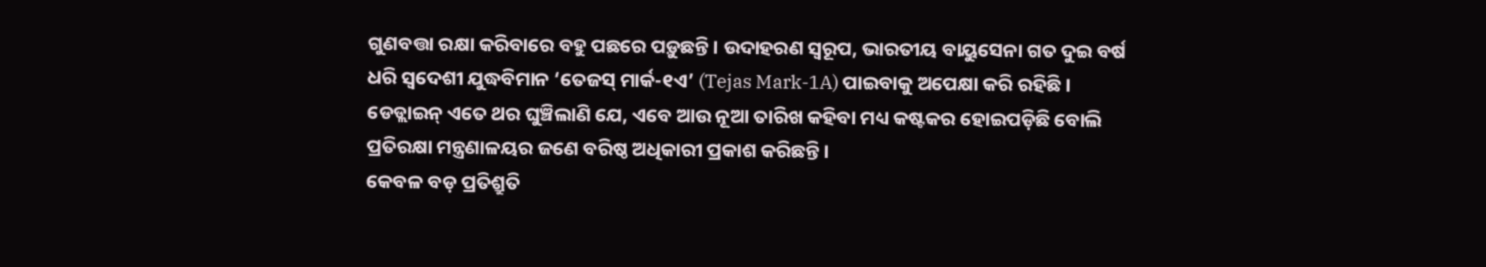ଗୁଣବତ୍ତା ରକ୍ଷା କରିବାରେ ବହୁ ପଛରେ ପଡ଼ୁଛନ୍ତି। ଉଦାହରଣ ସ୍ୱରୂପ, ଭାରତୀୟ ବାୟୁସେନା ଗତ ଦୁଇ ବର୍ଷ ଧରି ସ୍ୱଦେଶୀ ଯୁଦ୍ଧବିମାନ ‘ତେଜସ୍ ମାର୍କ-୧ଏ’ (Tejas Mark-1A) ପାଇବାକୁ ଅପେକ୍ଷା କରି ରହିଛି। ଡେଡ୍ଲାଇନ୍ ଏତେ ଥର ଘୁଞ୍ଚିଲାଣି ଯେ, ଏବେ ଆଉ ନୂଆ ତାରିଖ କହିବା ମଧ୍ୟ କଷ୍ଟକର ହୋଇପଡ଼ିଛି ବୋଲି ପ୍ରତିରକ୍ଷା ମନ୍ତ୍ରଣାଳୟର ଜଣେ ବରିଷ୍ଠ ଅଧିକାରୀ ପ୍ରକାଶ କରିଛନ୍ତି।
କେବଳ ବଡ଼ ପ୍ରତିଶ୍ରୁତି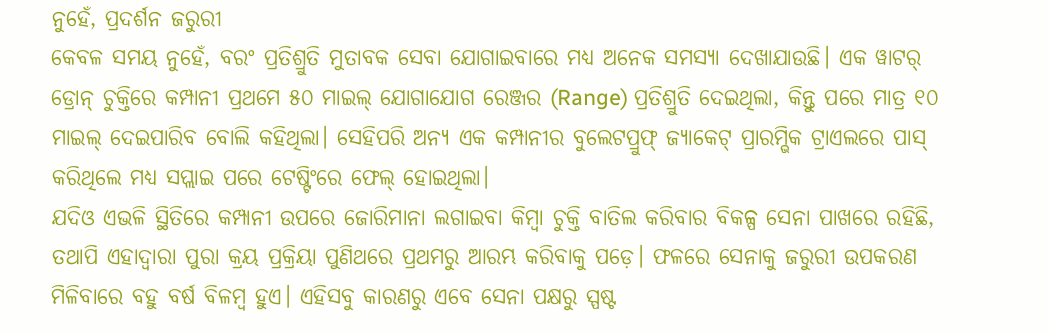ନୁହେଁ, ପ୍ରଦର୍ଶନ ଜରୁରୀ
କେବଳ ସମୟ ନୁହେଁ, ବରଂ ପ୍ରତିଶ୍ରୁତି ମୁତାବକ ସେବା ଯୋଗାଇବାରେ ମଧ୍ୟ ଅନେକ ସମସ୍ୟା ଦେଖାଯାଉଛି। ଏକ ୱାଟର୍ ଡ୍ରୋନ୍ ଚୁକ୍ତିରେ କମ୍ପାନୀ ପ୍ରଥମେ ୫୦ ମାଇଲ୍ ଯୋଗାଯୋଗ ରେଞ୍ଜର (Range) ପ୍ରତିଶ୍ରୁତି ଦେଇଥିଲା, କିନ୍ତୁ ପରେ ମାତ୍ର ୧୦ ମାଇଲ୍ ଦେଇପାରିବ ବୋଲି କହିଥିଲା। ସେହିପରି ଅନ୍ୟ ଏକ କମ୍ପାନୀର ବୁଲେଟପ୍ରୁଫ୍ ଜ୍ୟାକେଟ୍ ପ୍ରାରମ୍ଭିକ ଟ୍ରାଏଲରେ ପାସ୍ କରିଥିଲେ ମଧ୍ୟ ସପ୍ଲାଇ ପରେ ଟେଷ୍ଟିଂରେ ଫେଲ୍ ହୋଇଥିଲା।
ଯଦିଓ ଏଭଳି ସ୍ଥିତିରେ କମ୍ପାନୀ ଉପରେ ଜୋରିମାନା ଲଗାଇବା କିମ୍ବା ଚୁକ୍ତି ବାତିଲ କରିବାର ବିକଳ୍ପ ସେନା ପାଖରେ ରହିଛି, ତଥାପି ଏହାଦ୍ୱାରା ପୁରା କ୍ରୟ ପ୍ରକ୍ରିୟା ପୁଣିଥରେ ପ୍ରଥମରୁ ଆରମ୍ଭ କରିବାକୁ ପଡ଼େ। ଫଳରେ ସେନାକୁ ଜରୁରୀ ଉପକରଣ ମିଳିବାରେ ବହୁ ବର୍ଷ ବିଳମ୍ବ ହୁଏ। ଏହିସବୁ କାରଣରୁ ଏବେ ସେନା ପକ୍ଷରୁ ସ୍ପଷ୍ଟ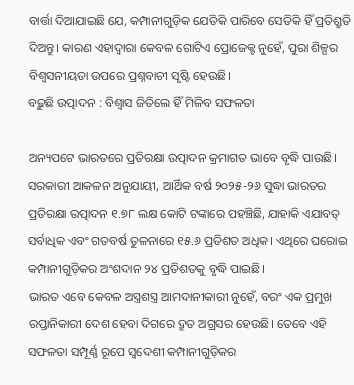ବାର୍ତ୍ତା ଦିଆଯାଇଛି ଯେ, କମ୍ପାନୀଗୁଡ଼ିକ ଯେତିକି ପାରିବେ ସେତିକି ହିଁ ପ୍ରତିଶ୍ରୁତି ଦିଅନ୍ତୁ। କାରଣ ଏହାଦ୍ୱାରା କେବଳ ଗୋଟିଏ ପ୍ରୋଜେକ୍ଟ ନୁହେଁ, ପୁରା ଶିଳ୍ପର ବିଶ୍ୱସନୀୟତା ଉପରେ ପ୍ରଶ୍ନବାଚୀ ସୃଷ୍ଟି ହେଉଛି।
ବଢ଼ୁଛି ଉତ୍ପାଦନ : ବିଶ୍ୱାସ ଜିତିଲେ ହିଁ ମିଳିବ ସଫଳତା

ଅନ୍ୟପଟେ ଭାରତରେ ପ୍ରତିରକ୍ଷା ଉତ୍ପାଦନ କ୍ରମାଗତ ଭାବେ ବୃଦ୍ଧି ପାଉଛି। ସରକାରୀ ଆକଳନ ଅନୁଯାୟୀ, ଆର୍ଥିକ ବର୍ଷ ୨୦୨୫-୨୬ ସୁଦ୍ଧା ଭାରତର ପ୍ରତିରକ୍ଷା ଉତ୍ପାଦନ ୧.୭୮ ଲକ୍ଷ କୋଟି ଟଙ୍କାରେ ପହଞ୍ଚିଛି, ଯାହାକି ଏଯାବତ୍ ସର୍ବାଧିକ ଏବଂ ଗତବର୍ଷ ତୁଳନାରେ ୧୫.୬ ପ୍ରତିଶତ ଅଧିକ। ଏଥିରେ ଘରୋଇ କମ୍ପାନୀଗୁଡ଼ିକର ଅଂଶଦାନ ୨୪ ପ୍ରତିଶତକୁ ବୃଦ୍ଧି ପାଇଛି।
ଭାରତ ଏବେ କେବଳ ଅସ୍ତ୍ରଶସ୍ତ୍ର ଆମଦାନୀକାରୀ ନୁହେଁ, ବରଂ ଏକ ପ୍ରମୁଖ ରପ୍ତାନିକାରୀ ଦେଶ ହେବା ଦିଗରେ ଦ୍ରୁତ ଅଗ୍ରସର ହେଉଛି। ତେବେ ଏହି ସଫଳତା ସମ୍ପୂର୍ଣ୍ଣ ରୂପେ ସ୍ୱଦେଶୀ କମ୍ପାନୀଗୁଡ଼ିକର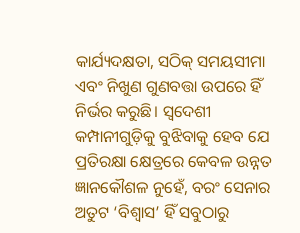କାର୍ଯ୍ୟଦକ୍ଷତା, ସଠିକ୍ ସମୟସୀମା ଏବଂ ନିଖୁଣ ଗୁଣବତ୍ତା ଉପରେ ହିଁ ନିର୍ଭର କରୁଛି। ସ୍ୱଦେଶୀ କମ୍ପାନୀଗୁଡ଼ିକୁ ବୁଝିବାକୁ ହେବ ଯେ ପ୍ରତିରକ୍ଷା କ୍ଷେତ୍ରରେ କେବଳ ଉନ୍ନତ ଜ୍ଞାନକୌଶଳ ନୁହେଁ, ବରଂ ସେନାର ଅତୁଟ ‘ବିଶ୍ୱାସ’ ହିଁ ସବୁଠାରୁ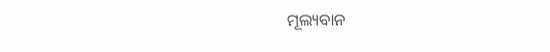ମୂଲ୍ୟବାନ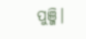ପୁଞ୍ଜି।